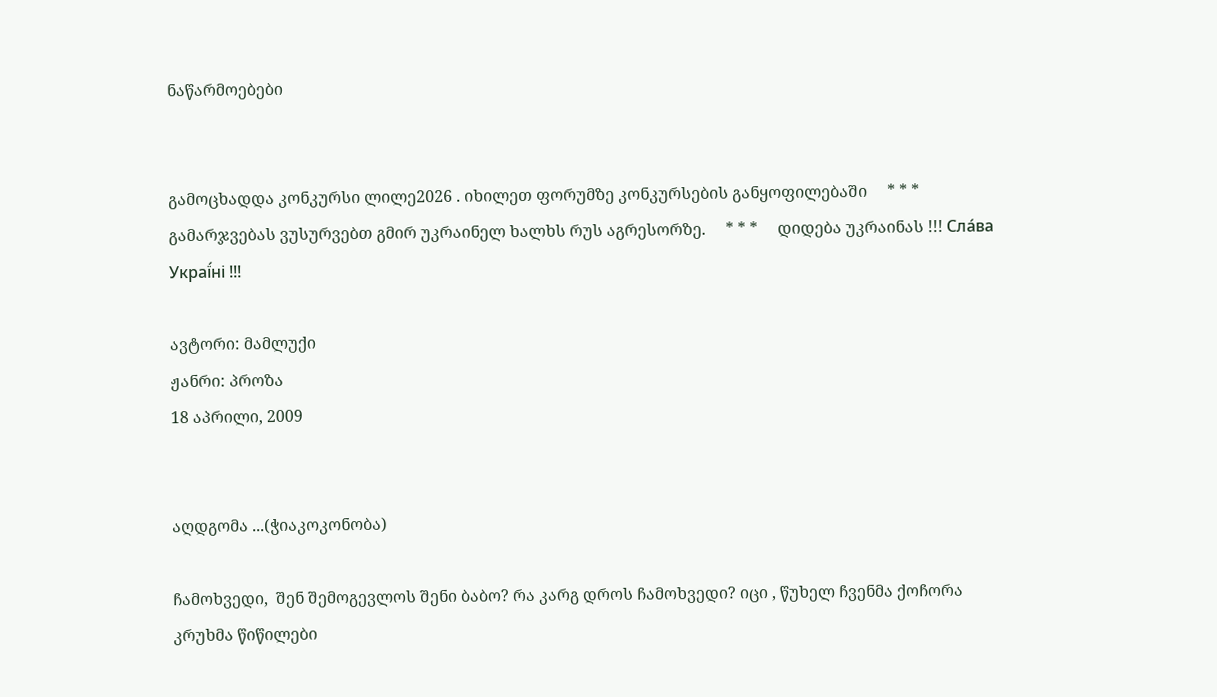ნაწარმოებები


გამოცხადდა კონკურსი ლილე2026 . იხილეთ ფორუმზე კონკურსების განყოფილებაში     * * *     გამარჯვებას ვუსურვებთ გმირ უკრაინელ ხალხს რუს აგრესორზე.     * * *     დიდება უკრაინას !!! Сла́ва Украї́ні !!!

ავტორი: მამლუქი
ჟანრი: პროზა
18 აპრილი, 2009


აღდგომა ...(ჭიაკოკონობა)

ჩამოხვედი,  შენ შემოგევლოს შენი ბაბო? რა კარგ დროს ჩამოხვედი? იცი , წუხელ ჩვენმა ქოჩორა კრუხმა წიწილები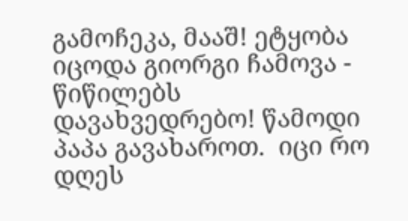გამოჩეკა, მააშ! ეტყობა იცოდა გიორგი ჩამოვა - წიწილებს დავახვედრებო! წამოდი პაპა გავახაროთ.  იცი რო  დღეს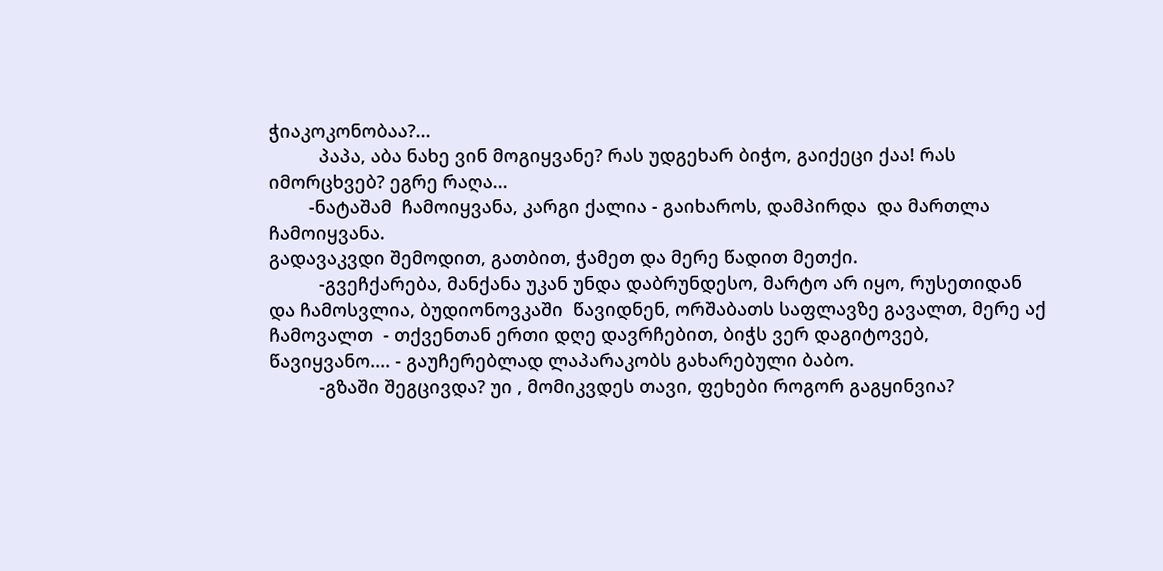ჭიაკოკონობაა?...
          პაპა, აბა ნახე ვინ მოგიყვანე? რას უდგეხარ ბიჭო, გაიქეცი ქაა! რას იმორცხვებ? ეგრე რაღა...
        -ნატაშამ  ჩამოიყვანა, კარგი ქალია - გაიხაროს, დამპირდა  და მართლა ჩამოიყვანა.
გადავაკვდი შემოდით, გათბით, ჭამეთ და მერე წადით მეთქი.
          -გვეჩქარება, მანქანა უკან უნდა დაბრუნდესო, მარტო არ იყო, რუსეთიდან და ჩამოსვლია, ბუდიონოვკაში  წავიდნენ, ორშაბათს საფლავზე გავალთ, მერე აქ ჩამოვალთ  - თქვენთან ერთი დღე დავრჩებით, ბიჭს ვერ დაგიტოვებ, წავიყვანო.... - გაუჩერებლად ლაპარაკობს გახარებული ბაბო.
          -გზაში შეგცივდა? უი , მომიკვდეს თავი, ფეხები როგორ გაგყინვია?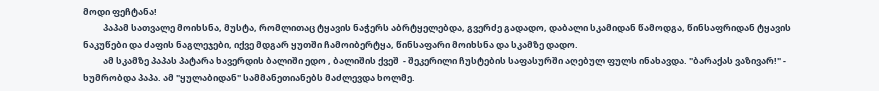მოდი ფეჩტანა!
          პაპამ სათვალე მოიხსნა, მუსტა, რომლითაც ტყავის ნაჭერს აბრტყელებდა, გვერძე გადადო, დაბალი სკამიდან წამოდგა, წინსაფრიდან ტყავის ნაკუწები და ძაფის ნაგლეჯები, იქვე მდგარ ყუთში ჩამოიბერტყა, წინსაფარი მოიხსნა და სკამზე დადო.
          ამ სკამზე პაპას პატარა ხავერდის ბალიში ედო , ბალიშის ქვეშ  - შეკერილი ჩუსტების საფასურში აღებულ ფულს ინახავდა. "ბარაქას ვაზივარ!" -  ხუმრობდა პაპა. ამ "ყულაბიდან" სამმანეთიანებს მაძლევდა ხოლმე.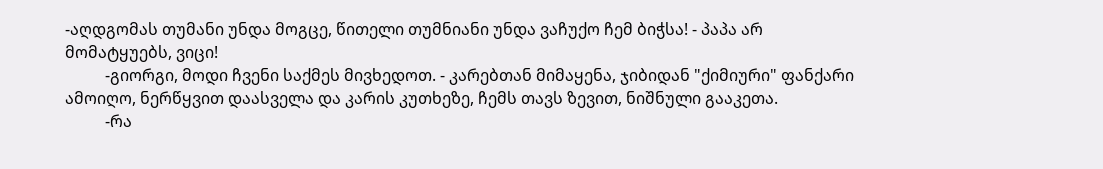-აღდგომას თუმანი უნდა მოგცე, წითელი თუმნიანი უნდა ვაჩუქო ჩემ ბიჭსა! - პაპა არ მომატყუებს, ვიცი!
          -გიორგი, მოდი ჩვენი საქმეს მივხედოთ. - კარებთან მიმაყენა, ჯიბიდან "ქიმიური" ფანქარი ამოიღო, ნერწყვით დაასველა და კარის კუთხეზე, ჩემს თავს ზევით, ნიშნული გააკეთა.
          -რა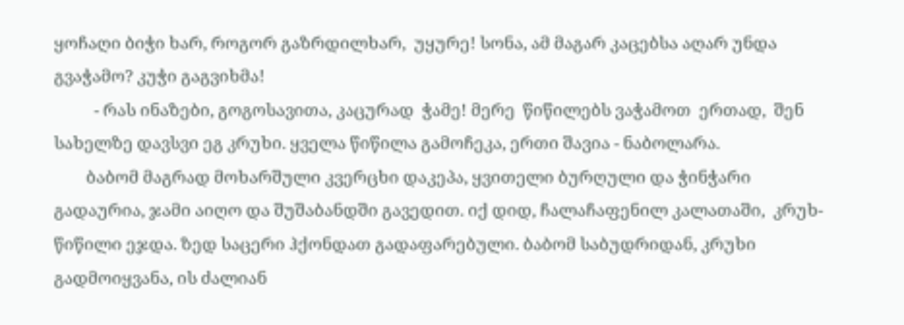ყოჩაღი ბიჭი ხარ, როგორ გაზრდილხარ,  უყურე! სონა, ამ მაგარ კაცებსა აღარ უნდა გვაჭამო? კუჭი გაგვიხმა!
          - რას ინაზები, გოგოსავითა, კაცურად  ჭამე! მერე  წიწილებს ვაჭამოთ  ერთად,  შენ სახელზე დავსვი ეგ კრუხი. ყველა წიწილა გამოჩეკა, ერთი შავია - ნაბოლარა.
        ბაბომ მაგრად მოხარშული კვერცხი დაკეპა, ყვითელი ბურღული და ჭინჭარი  გადაურია, ჯამი აიღო და შუშაბანდში გავედით. იქ დიდ, ჩალაჩაფენილ კალათაში,  კრუხ-წიწილი ეჯდა. ზედ საცერი ჰქონდათ გადაფარებული. ბაბომ საბუდრიდან, კრუხი გადმოიყვანა, ის ძალიან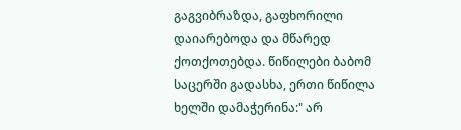გაგვიბრაზდა, გაფხორილი დაიარებოდა და მწარედ ქოთქოთებდა. წიწილები ბაბომ საცერში გადასხა, ერთი წიწილა ხელში დამაჭერინა:" არ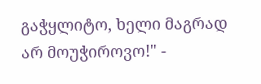გაჭყლიტო, ხელი მაგრად არ მოუჭიროვო!" -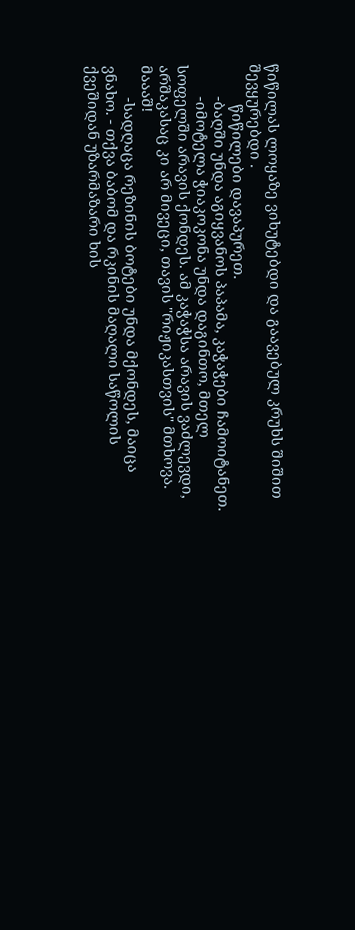წიწილას ლოყაზე ვიხუტებდი და გაავებულ კრუხს შიშით შევყურებდი .
          წიწილები დავაპურეთ.
        -ბაღში უნდა აგიყვანოს პაპამა, კაჭაჭები ჩამოიტანეთ.
        -იმოტელა ჭიაკოკონა უნდა დაგინთო, მთელ სოფელში არავის ქონდეს. ამ კაჭაჭსა არავის ვაძლევდი, არშაკასაც კი არ მივეცი, თავის "რიჟიკასთვის" მთხოვა. მაააშ!
        -სადღაცა რეზინის ბოტები უნდა მქონდეს, მაიცა ვნახო. - თქვა ბაბომ და რკინის მაღალი საწოლის ქვეშიდან უზარმაზარი ხის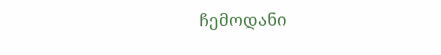ჩემოდანი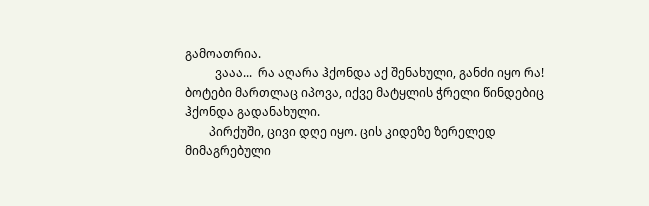გამოათრია.
          ვააა...  რა აღარა ჰქონდა აქ შენახული, განძი იყო რა! ბოტები მართლაც იპოვა, იქვე მატყლის ჭრელი წინდებიც ჰქონდა გადანახული.
        პირქუში, ცივი დღე იყო. ცის კიდეზე ზერელედ მიმაგრებული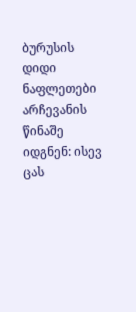ბურუსის დიდი ნაფლეთები არჩევანის წინაშე იდგნენ: ისევ ცას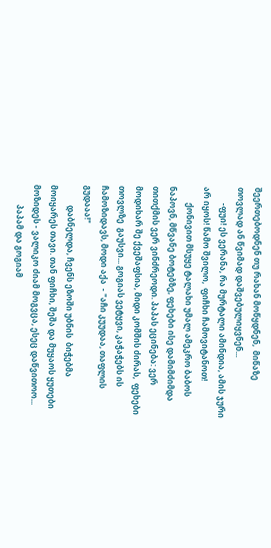შეერთებოდნენ თუ რახან მოწყდნენ,  მიწაზე თოვლად ან წვიმად დაშვებულიყვნენ...
        -ფუი! ეს ვერანა, რა მურტალი ამინდია, ამის ჯური არ იყოს! წამო შვილო,  ფიჩხი ჩამოვიტანოთ!
        ქონივით მსუყე ტალახი უმალ ამეკრო ბაბოს ნაპოვნ, მწვანე ბოტებზე, ფეხები ისე დამიმძიმდა თითქმის ვერ ვინძრეოდი. პაპას ეცინება: ვერ მოდიხარ შე ქვეშაფსია, მიდი კომშის ძირას,  ფეხები  თოვლზე  გაუსვი... გოგიას ვეტყვი, კაჭაჭებს ის ჩამოზიდავს, მოდი აქა  - "აჩი კუუდაა, თაფლის გუდააა!"
          დაბნელდა, ჩვენს ეზოში უბნის  ბიჭებმა მოიყარეს თავი. თან ფიჩხი, შეშა და მუყაოს ყუთები მოზიდეს - ვალიკო ძიამ მოგვცა, ესეც დაწვითოო...
          პაპამ და გოგიამ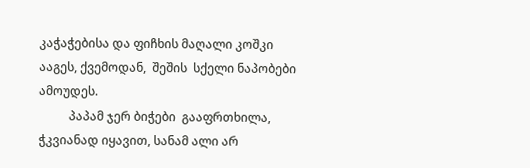კაჭაჭებისა და ფიჩხის მაღალი კოშკი ააგეს, ქვემოდან,  შეშის  სქელი ნაპობები ამოუდეს.
          პაპამ ჯერ ბიჭები  გააფრთხილა, ჭკვიანად იყავით, სანამ ალი არ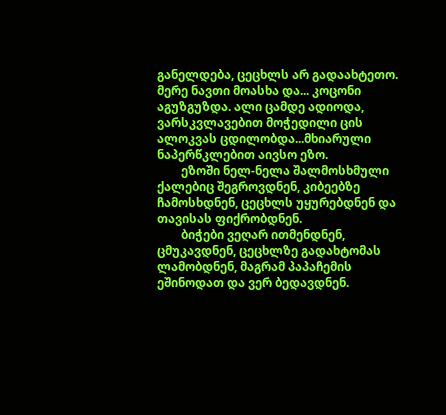განელდება, ცეცხლს არ გადაახტეთო. მერე ნავთი მოასხა და... კოცონი აგუზგუზდა. ალი ცამდე ადიოდა, ვარსკვლავებით მოჭედილი ცის ალოკვას ცდილობდა...მხიარული ნაპერწკლებით აივსო ეზო.
        ეზოში ნელ-ნელა შალმოსხმული ქალებიც შეგროვდნენ, კიბეებზე ჩამოსხდნენ, ცეცხლს უყურებდნენ და თავისას ფიქრობდნენ.
        ბიჭები ვეღარ ითმენდნენ, ცმუკავდნენ, ცეცხლზე გადახტომას ლამობდნენ, მაგრამ პაპაჩემის ეშინოდათ და ვერ ბედავდნენ.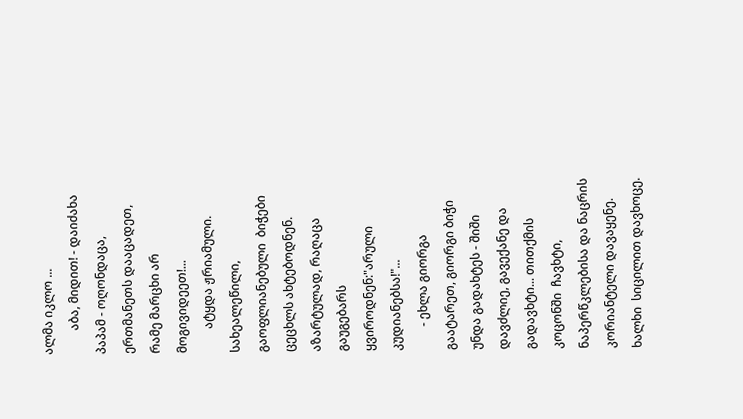ალმა იკლო ...
        აბა, მიდით! - დაიძახა  პაპამ - ოღონდაცა,  ერთმანეთს დააცადეთ, რამე მარცხი არ მოგივიდეეთ!...
        ატყდა ჟრიამული. სახეალეწილი, გაოფლიანებული  ბიჭები ცეცხლს ახტებოდნენ. აზარტულად, რაღაცა  გაუგებარს ყვიროდნენ:"არული კუდიანებსა!"...
        - ეხლა გიორგა გაატარეთ, გიორგი ბიჭი უნდა გადახტეს - შიში დავძლიე, გავექანე და გადავხტი... თითქმის  კოცონში  ჩავხტი, ნაპერწკლებისა და ნაცრის კორიანტელი დავაყენე. ხალხი  სიცილით დავხოცე.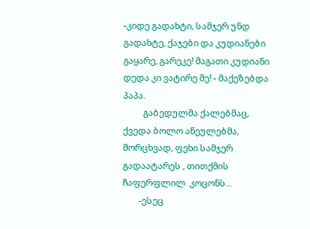-კიდე გადახტი, სამჯერ უნდ გადახტე, ქაჯები და კუდიანები  გაყარე, გარეკე! მაგათი კუდიანი დედა კი ვატირე მე! - მაქეზებდა პაპა.
          გაბედულმა ქალებმაც, ქვედა ბოლო აწეულებმა, მორცხვად, ფეხი სამჯერ გადაატარეს , თითქმის ჩაფერფლილ  კოცონს...
        -ესეც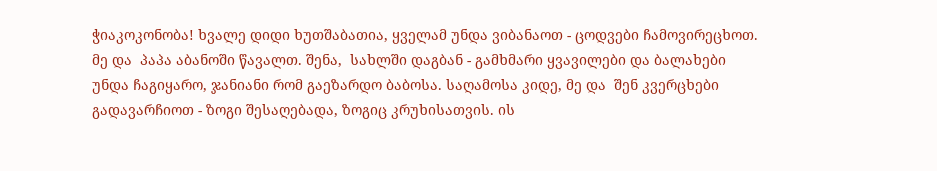ჭიაკოკონობა! ხვალე დიდი ხუთშაბათია, ყველამ უნდა ვიბანაოთ - ცოდვები ჩამოვირეცხოთ. მე და  პაპა აბანოში წავალთ. შენა,  სახლში დაგბან - გამხმარი ყვავილები და ბალახები  უნდა ჩაგიყარო, ჯანიანი რომ გაეზარდო ბაბოსა. საღამოსა კიდე, მე და  შენ კვერცხები გადავარჩიოთ - ზოგი შესაღებადა, ზოგიც კრუხისათვის. ის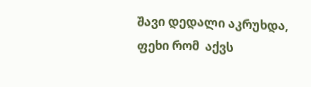შავი დედალი აკრუხდა, ფეხი რომ  აქვს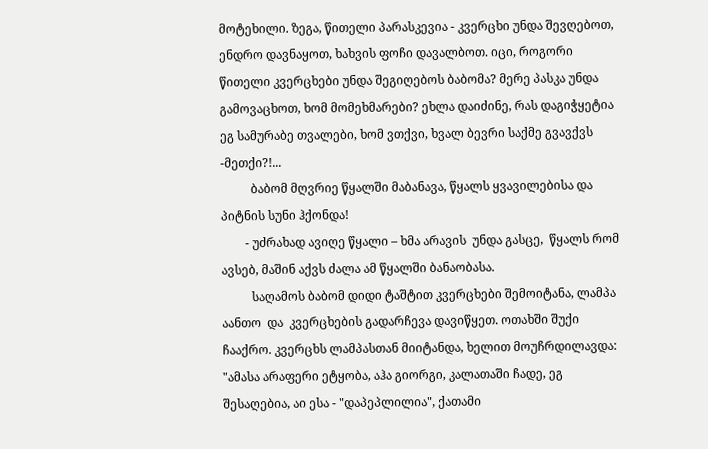მოტეხილი. ზეგა, წითელი პარასკევია - კვერცხი უნდა შევღებოთ, ენდრო დავნაყოთ, ხახვის ფოჩი დავალბოთ. იცი, როგორი წითელი კვერცხები უნდა შეგიღებოს ბაბომა? მერე პასკა უნდა გამოვაცხოთ, ხომ მომეხმარები? ეხლა დაიძინე, რას დაგიჭყეტია ეგ სამურაბე თვალები, ხომ ვთქვი, ხვალ ბევრი საქმე გვავქვს -მეთქი?!...
          ბაბომ მღვრიე წყალში მაბანავა, წყალს ყვავილებისა და  პიტნის სუნი ჰქონდა!
        - უძრახად ავიღე წყალი – ხმა არავის  უნდა გასცე,  წყალს რომ ავსებ, მაშინ აქვს ძალა ამ წყალში ბანაობასა.
          საღამოს ბაბომ დიდი ტაშტით კვერცხები შემოიტანა, ლამპა აანთო  და  კვერცხების გადარჩევა დავიწყეთ. ოთახში შუქი ჩააქრო. კვერცხს ლამპასთან მიიტანდა, ხელით მოუჩრდილავდა: "ამასა არაფერი ეტყობა, აჰა გიორგი, კალათაში ჩადე, ეგ შესაღებია, აი ესა - "დაპეპლილია", ქათამი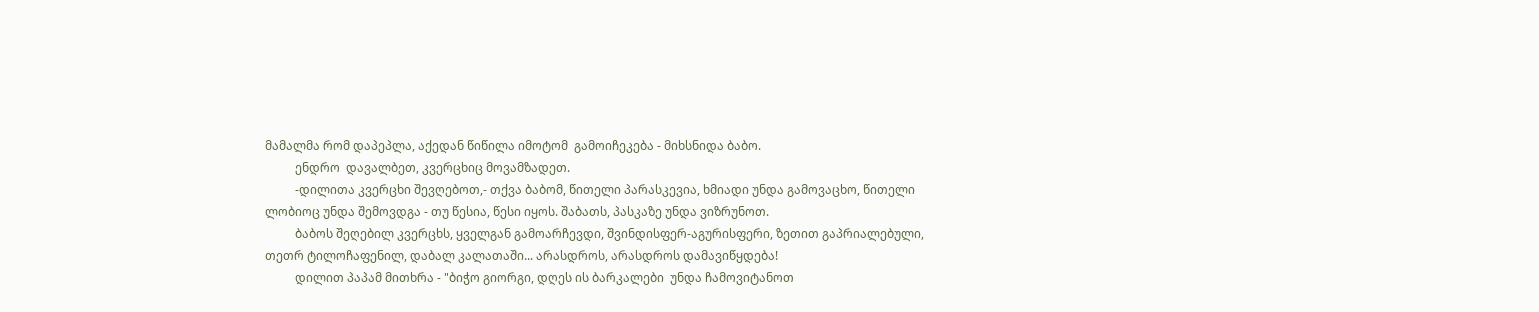მამალმა რომ დაპეპლა, აქედან წიწილა იმოტომ  გამოიჩეკება - მიხსნიდა ბაბო.
          ენდრო  დავალბეთ, კვერცხიც მოვამზადეთ.
          -დილითა კვერცხი შევღებოთ,- თქვა ბაბომ, წითელი პარასკევია, ხმიადი უნდა გამოვაცხო, წითელი ლობიოც უნდა შემოვდგა - თუ წესია, წესი იყოს. შაბათს, პასკაზე უნდა ვიზრუნოთ.
          ბაბოს შეღებილ კვერცხს, ყველგან გამოარჩევდი, შვინდისფერ-აგურისფერი, ზეთით გაპრიალებული, თეთრ ტილოჩაფენილ, დაბალ კალათაში... არასდროს, არასდროს დამავიწყდება!
          დილით პაპამ მითხრა - "ბიჭო გიორგი, დღეს ის ბარკალები  უნდა ჩამოვიტანოთ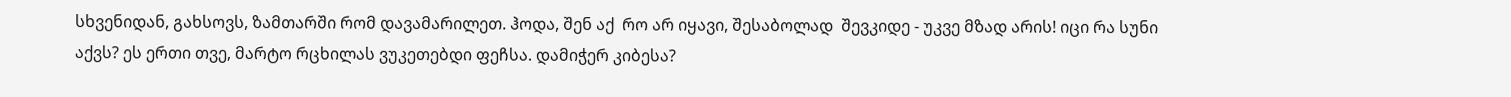სხვენიდან, გახსოვს, ზამთარში რომ დავამარილეთ. ჰოდა, შენ აქ  რო არ იყავი, შესაბოლად  შევკიდე - უკვე მზად არის! იცი რა სუნი აქვს? ეს ერთი თვე, მარტო რცხილას ვუკეთებდი ფეჩსა. დამიჭერ კიბესა?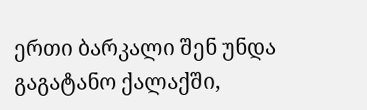ერთი ბარკალი შენ უნდა გაგატანო ქალაქში,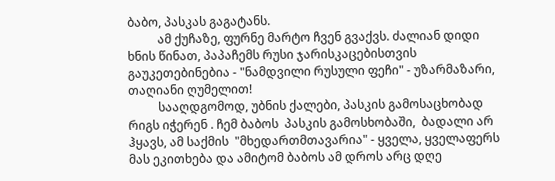ბაბო, პასკას გაგატანს.
          ამ ქუჩაზე, ფურნე მარტო ჩვენ გვაქვს. ძალიან დიდი ხნის წინათ, პაპაჩემს რუსი ჯარისკაცებისთვის გაუკეთებინებია - "ნამდვილი რუსული ფეჩი" - უზარმაზარი, თაღიანი ღუმელით!
          სააღდგომოდ, უბნის ქალები, პასკის გამოსაცხობად რიგს იჭერენ . ჩემ ბაბოს  პასკის გამოსხობაში,  ბადალი არ ჰყავს, ამ საქმის  "მხედართმთავარია" - ყველა, ყველაფერს მას ეკითხება და ამიტომ ბაბოს ამ დროს არც დღე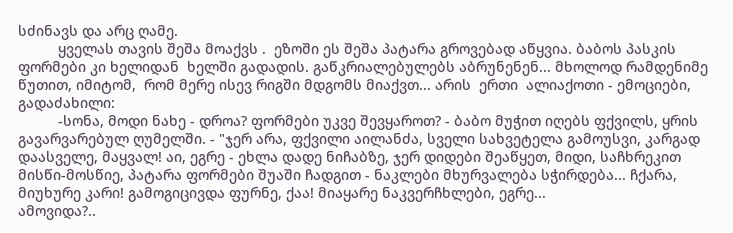სძინავს და არც ღამე.
          ყველას თავის შეშა მოაქვს .  ეზოში ეს შეშა პატარა გროვებად აწყვია. ბაბოს პასკის ფორმები კი ხელიდან  ხელში გადადის. გაწკრიალებულებს აბრუნენენ... მხოლოდ რამდენიმე წუთით, იმიტომ,  რომ მერე ისევ რიგში მდგომს მიაქვთ... არის  ერთი  ალიაქოთი - ემოციები, გადაძახილი:
          -სონა, მოდი ნახე - დროა? ფორმები უკვე შევყაროთ? - ბაბო მუჭით იღებს ფქვილს, ყრის გავარვარებულ ღუმელში. - "ჯერ არა, ფქვილი აილანძა, სველი სახვეტელა გამოუსვი, კარგად დაასველე, მაყვალ! აი, ეგრე - ეხლა დადე ნიჩაბზე, ჯერ დიდები შეაწყეთ, მიდი, საჩხრეკით  მისწი-მოსწიე, პატარა ფორმები შუაში ჩადგით - ნაკლები მხურვალება სჭირდება... ჩქარა, მიუხურე კარი! გამოგიცივდა ფურნე, ქაა! მიაყარე ნაკვერჩხლები, ეგრე...
ამოვიდა?..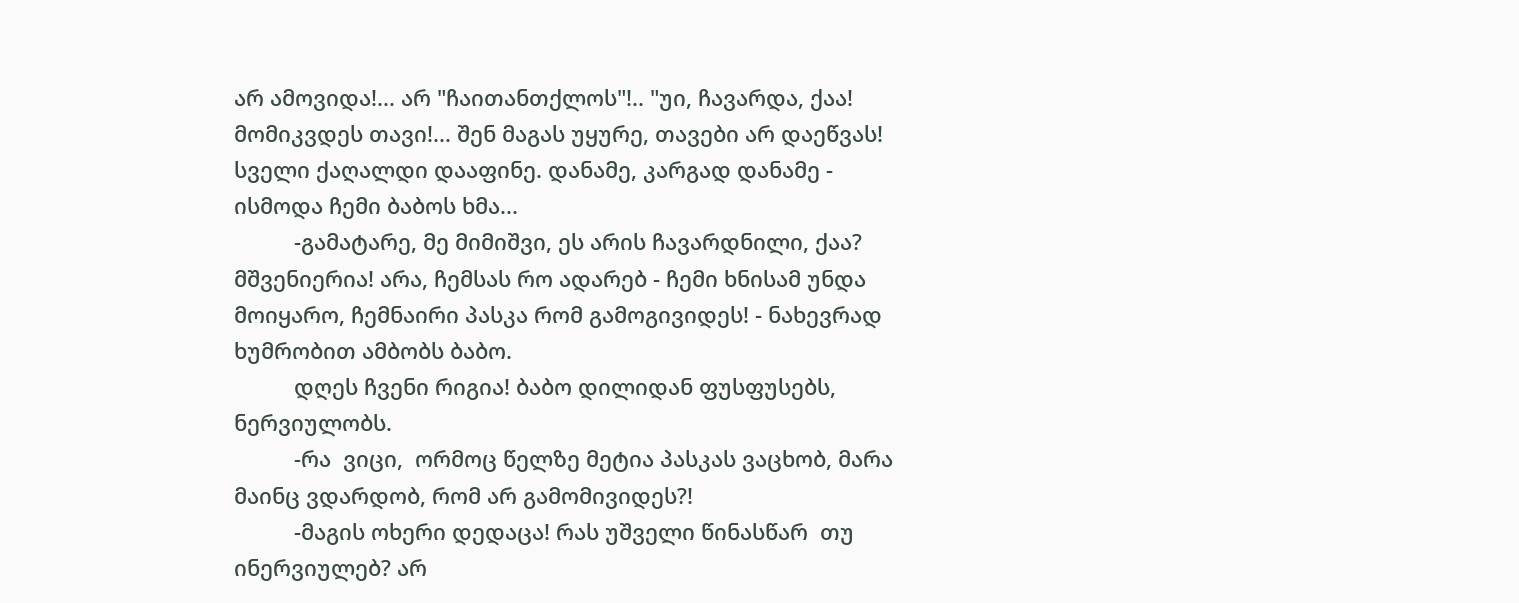არ ამოვიდა!... არ "ჩაითანთქლოს"!.. "უი, ჩავარდა, ქაა! მომიკვდეს თავი!... შენ მაგას უყურე, თავები არ დაეწვას! სველი ქაღალდი დააფინე. დანამე, კარგად დანამე - ისმოდა ჩემი ბაბოს ხმა...
          -გამატარე, მე მიმიშვი, ეს არის ჩავარდნილი, ქაა? მშვენიერია! არა, ჩემსას რო ადარებ - ჩემი ხნისამ უნდა მოიყარო, ჩემნაირი პასკა რომ გამოგივიდეს! - ნახევრად ხუმრობით ამბობს ბაბო.
          დღეს ჩვენი რიგია! ბაბო დილიდან ფუსფუსებს, ნერვიულობს.
          -რა  ვიცი,  ორმოც წელზე მეტია პასკას ვაცხობ, მარა მაინც ვდარდობ, რომ არ გამომივიდეს?!
          -მაგის ოხერი დედაცა! რას უშველი წინასწარ  თუ ინერვიულებ? არ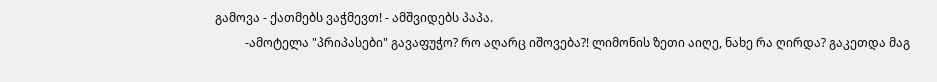გამოვა - ქათმებს ვაჭმევთ! - ამშვიდებს პაპა.
          -ამოტელა "პრიპასები" გავაფუჭო? რო აღარც იშოვება?! ლიმონის ზეთი აიღე, ნახე რა ღირდა? გაკეთდა მაგ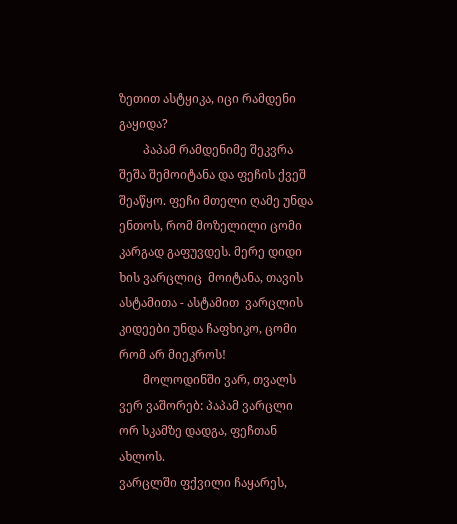ზეთით ასტყიკა, იცი რამდენი გაყიდა?
        პაპამ რამდენიმე შეკვრა შეშა შემოიტანა და ფეჩის ქვეშ შეაწყო. ფეჩი მთელი ღამე უნდა ენთოს, რომ მოზელილი ცომი კარგად გაფუვდეს. მერე დიდი ხის ვარცლიც  მოიტანა, თავის ასტამითა - ასტამით  ვარცლის კიდეები უნდა ჩაფხიკო, ცომი რომ არ მიეკროს!
        მოლოდინში ვარ, თვალს ვერ ვაშორებ: პაპამ ვარცლი ორ სკამზე დადგა, ფეჩთან ახლოს.
ვარცლში ფქვილი ჩაყარეს,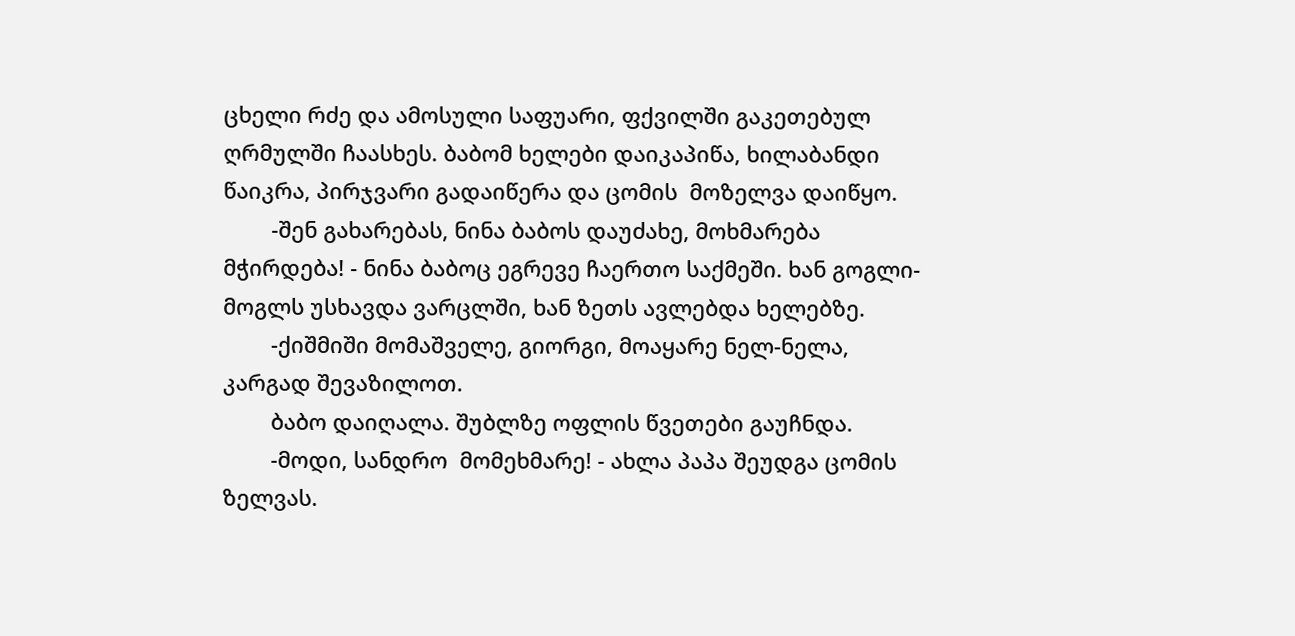ცხელი რძე და ამოსული საფუარი, ფქვილში გაკეთებულ ღრმულში ჩაასხეს. ბაბომ ხელები დაიკაპიწა, ხილაბანდი  წაიკრა, პირჯვარი გადაიწერა და ცომის  მოზელვა დაიწყო.
        -შენ გახარებას, ნინა ბაბოს დაუძახე, მოხმარება მჭირდება! - ნინა ბაბოც ეგრევე ჩაერთო საქმეში. ხან გოგლი-მოგლს უსხავდა ვარცლში, ხან ზეთს ავლებდა ხელებზე.
        -ქიშმიში მომაშველე, გიორგი, მოაყარე ნელ-ნელა, კარგად შევაზილოთ.
        ბაბო დაიღალა. შუბლზე ოფლის წვეთები გაუჩნდა.
        -მოდი, სანდრო  მომეხმარე! - ახლა პაპა შეუდგა ცომის ზელვას.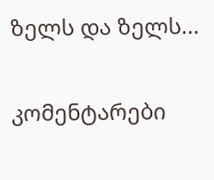ზელს და ზელს...

კომენტარები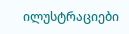ილუსტრაციები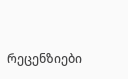რეცენზიები